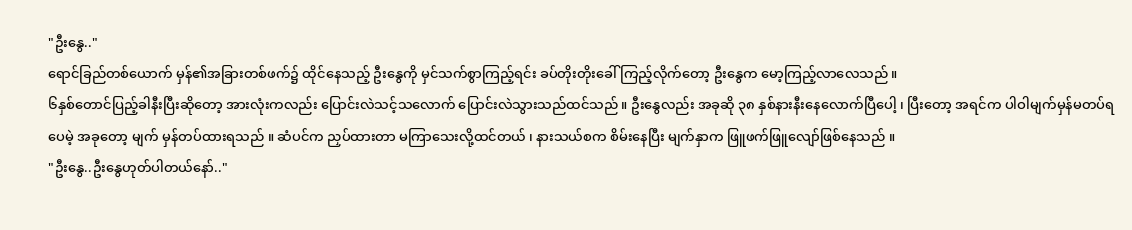"ဦးနွေ.."
ရောင်ခြည်တစ်ယောက် မှန်၏အခြားတစ်ဖက်၌ ထိုင်နေသည့် ဦးနွေကို မှင်သက်စွာကြည့်ရင်း ခပ်တိုးတိုးခေါ်ကြည့်လိုက်တော့ ဦးနွေက မော့ကြည့်လာလေသည် ။
၆နှစ်တောင်ပြည့်ခါနီးပြီးဆိုတော့ အားလုံးကလည်း ပြောင်းလဲသင့်သလောက် ပြောင်းလဲသွားသည်ထင်သည် ။ ဦးနွေလည်း အခုဆို ၃၈ နှစ်နားနီးနေလောက်ပြီပေါ့ ၊ ပြီးတော့ အရင်က ပါဝါမျက်မှန်မတပ်ရပေမဲ့ အခုတော့ မျက် မှန်တပ်ထားရသည် ။ ဆံပင်က ညှပ်ထားတာ မကြာသေးလို့ထင်တယ် ၊ နားသယ်စက စိမ်းနေပြီး မျက်နှာက ဖြူဖက်ဖြူလျော်ဖြစ်နေသည် ။
"ဦးနွေ..ဦးနွေဟုတ်ပါတယ်နော်.."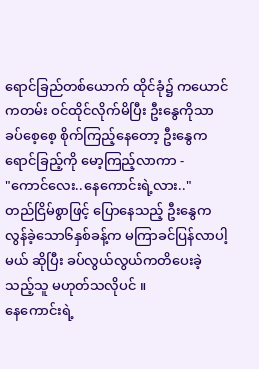ရောင်ခြည်တစ်ယောက် ထိုင်ခုံ၌ ကယောင်ကတမ်း ဝင်ထိုင်လိုက်မိပြီး ဦးနွေကိုသာ ခပ်စေ့စေ့ စိုက်ကြည့်နေတော့ ဦးနွေက ရောင်ခြည့်ကို မော့ကြည့်လာကာ -
"ကောင်လေး..နေကောင်းရဲ့လား.."
တည်ငြိမ်စွာဖြင့် ပြောနေသည့် ဦးနွေက လွန်ခဲ့သော၆နှစ်ခန့်က မကြာခင်ပြန်လာပါ့မယ် ဆိုပြီး ခပ်လွယ်လွယ်ကတိပေးခဲ့သည့်သူ မဟုတ်သလိုပင် ။
နေကောင်းရဲ့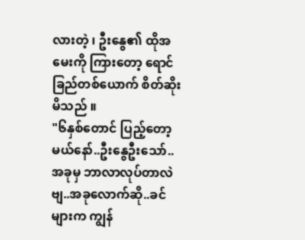လားတဲ့ ၊ ဦးနွေ၏ ထိုအမေးကို ကြားတော့ ရောင်ခြည်တစ်ယောက် စိတ်ဆိုးမိသည် ။
"၆နှစ်တောင် ပြည့်တော့မယ်နော်..ဦးနွေဦးသော်..အခုမှ ဘာလာလုပ်တာလဲဗျ..အခုလောက်ဆို..ခင်များက ကျွန်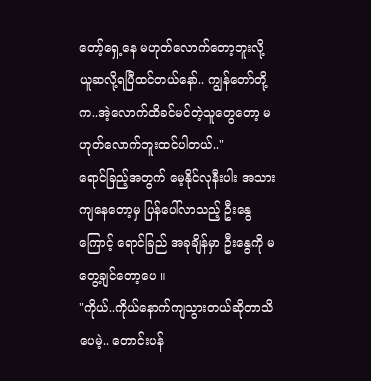တော့်ရှေ့နေ မဟုတ်လောက်တော့ဘူးလို့ ယူဆလို့ရပြီထင်တယ်နော်.. ကျွန်တော်တို့က..အဲ့လောက်ထိခင်မင်တဲ့သူတွေတော့ မဟုတ်လောက်ဘူးထင်ပါတယ်.."
ရောင်ခြည့်အတွက် မေ့နိုင်လုနီးပါး အသားကျနေတော့မှ ပြန်ပေါ်လာသည့် ဦးနွေကြောင့် ရောင်ခြည် အခုချိန်မှာ ဦးနွေကို မတွေ့ချင်တော့ပေ ။
"ကိုယ်..ကိုယ်နောက်ကျသွားတယ်ဆိုတာသိပေမဲ့.. တောင်းပန်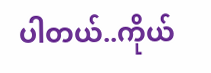ပါတယ်..ကိုယ်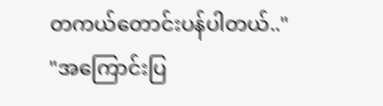တကယ်တောင်းပန်ပါတယ်.."
"အကြောင်းပြ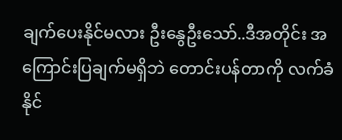ချက်ပေးနိုင်မလား ဦးနွေဦးသော်..ဒီအတိုင်း အကြောင်းပြချက်မရှိဘဲ တောင်းပန်တာကို လက်ခံနိုင်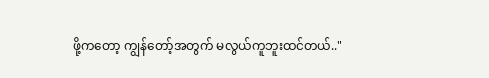ဖို့ကတော့ ကျွန်တော့်အတွက် မလွယ်ကူဘူးထင်တယ်.."